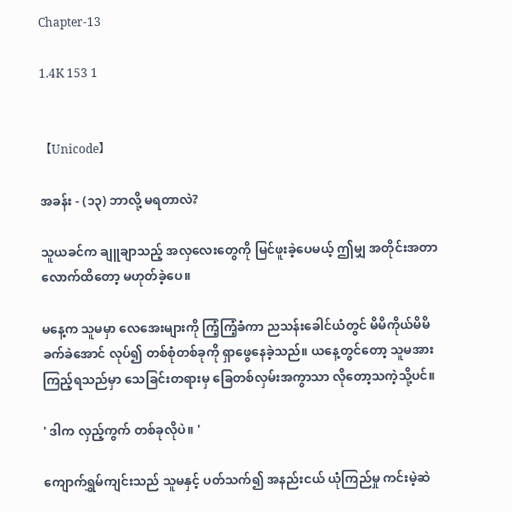Chapter-13

1.4K 153 1


【Unicode】

အခန်း - (၁၃) ဘာလို့ မရတာလဲ?

သူယခင်က ချူချာသည့် အလှလေးတွေကို မြင်ဖူးခဲ့ပေမယ့် ဤမျှ အတိုင်းအတာ လောက်ထိတော့ မဟုတ်ခဲ့ပေ။

မနေ့က သူမမှာ လေအေးများကို ကြံ့ကြံ့ခံကာ ညသန်းခေါင်ယံတွင် မိမိကိုယ်မိမိ ခက်ခဲအောင် လုပ်၍ တစ်စုံတစ်ခုကို ရှာဖွေနေခဲ့သည်။ ယနေ့တွင်တော့ သူမအား ကြည့်ရသည်မှာ သေခြင်းတရားမှ ခြေတစ်လှမ်းအကွာသာ လိုတော့သကဲ့သို့ပင်။

' ဒါက လှည့်ကွက် တစ်ခုလိုပဲ။ '

ကျောက်ရွှမ်ကျင်းသည် သူမနှင့် ပတ်သက်၍ အနည်းငယ် ယုံကြည်မှု ကင်းမဲ့ဆဲ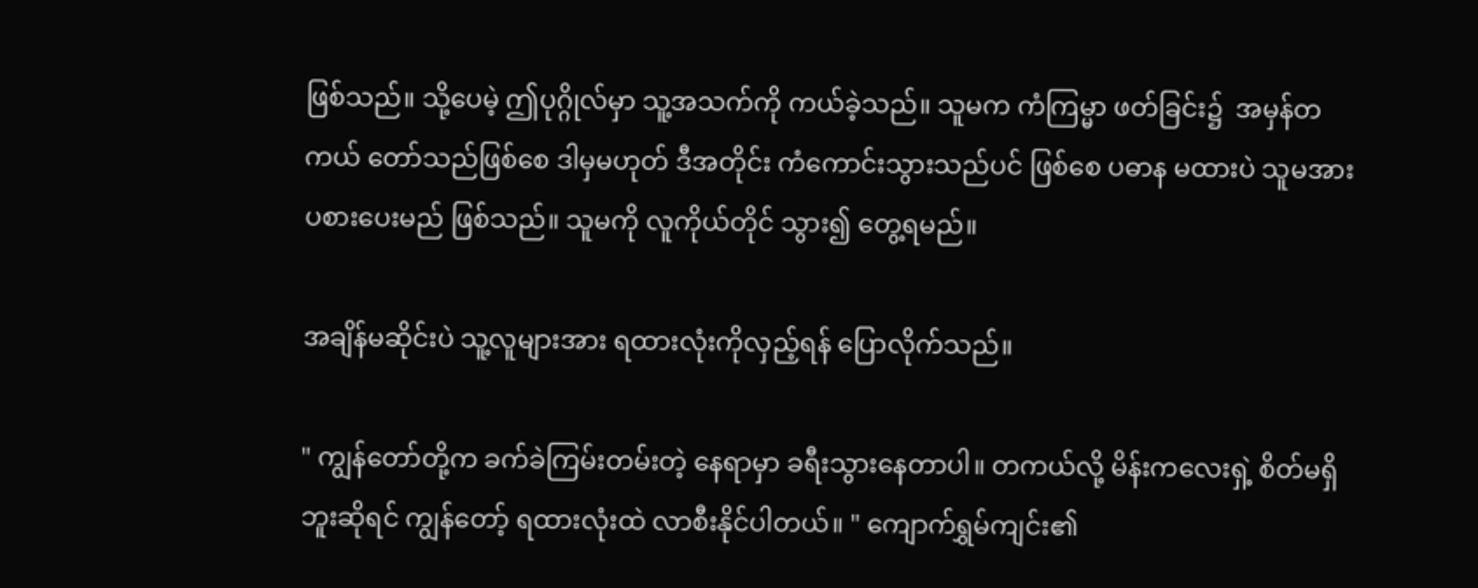ဖြစ်သည်။ သို့ပေမဲ့ ဤပုဂ္ဂိုလ်မှာ သူ့အသက်ကို ကယ်ခဲ့သည်။ သူမက ကံကြမ္မာ ဖတ်ခြင်း၌  အမှန်တကယ် တော်သည်ဖြစ်စေ ဒါမှမဟုတ် ဒီအတိုင်း ကံကောင်းသွားသည်ပင် ဖြစ်စေ ပဓာန မထားပဲ သူမအား ပစားပေးမည် ဖြစ်သည်။ သူမကို လူကိုယ်တိုင် သွား၍ တွေ့ရမည်။

အချိန်မဆိုင်းပဲ သူ့လူများအား ရထားလုံးကိုလှည့်ရန် ပြောလိုက်သည်။

" ကျွန်တော်တို့က ခက်ခဲကြမ်းတမ်းတဲ့ နေရာမှာ ခရီးသွားနေတာပါ။ တကယ်လို့ မိန်းကလေးရှဲ့ စိတ်မရှိဘူးဆိုရင် ကျွန်တော့် ရထားလုံးထဲ လာစီးနိုင်ပါတယ်။ " ကျောက်ရွှမ်ကျင်း၏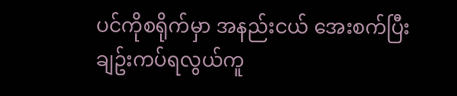ပင်ကိုစရိုက်မှာ အနည်းငယ် အေးစက်ပြီး ချဥ်းကပ်ရလွယ်ကူ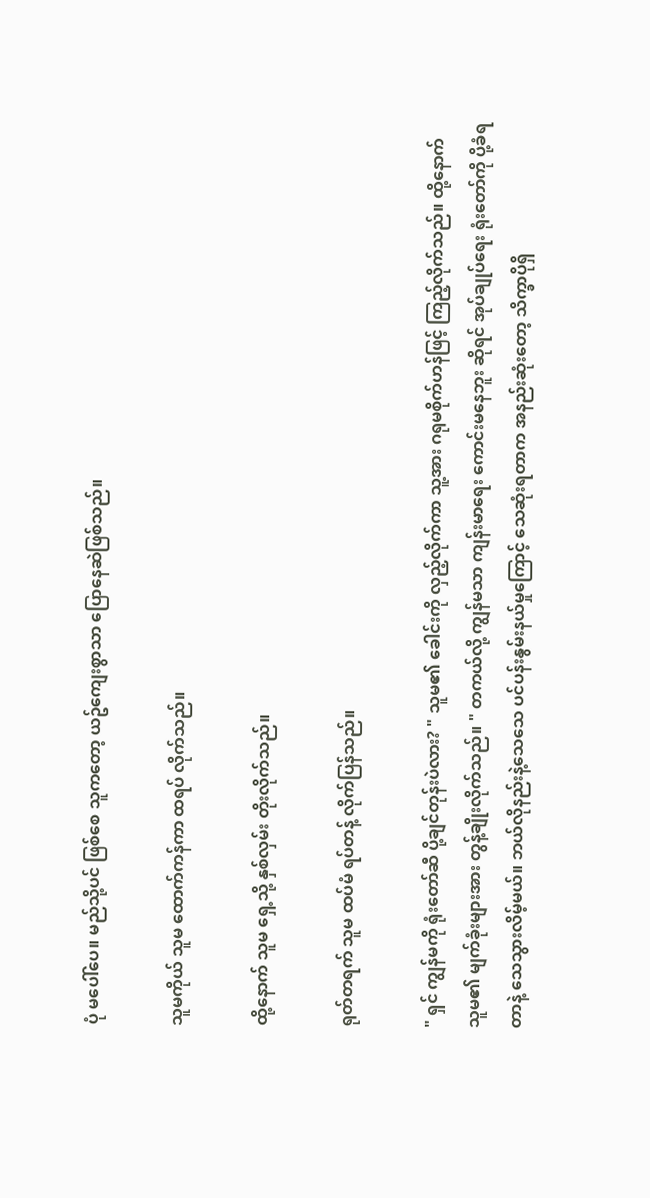ပုံ မပေါ်ပေ။ မည်သို့ပင် ဖြစ်စေ သူကတော့ ယဥ်ကျေးစွာသာ ပြောနေဆဲဖြစ်သည်။

သူမကိုယ် သူမ ထောက်ကန်ကာ ထရပ် လိုက်သည်။

ထို့နောက် သူမ ရှေ့သို့ နှစ်လှမ်း တိုးလိုက်သည်။

ရုတ်တရက် သူမ ထပ်မံ ရပ်တန့် လိုက်ပြန်သည်။

" ရှင် ကျွန်မကို ရုံးတော်ဆီ ပို့ချင်တုန်းပဲလား? " သူမ၏ ခေါင်းကို လှည့်လိုက်ကာ သူ့အား ဂရုမစိုက်ဟန်ဖြင့် ကြည့်လိုက်သည်။ ထို့နောက် သူမ၏ မျက်ခုံးများအား တွန့်ချိုးလိုက်သည်။ " တကယ်လို့ ကျွန်မသာ ကျန်းမာရေး ကောင်းမနေဘူး ဆိုရင် အုပ်ချုပ်ရေး ရုံးတော်ကို ပို့ခံရတာနဲ့ သေသွားလိမ့်မယ်။ ဘယ်လိုနည်းနဲ့သေသေ ပင်ပန်းနွမ်းနယ်မှုကြောင့် သေဆုံးရတာက အနည်းဆုံးတော့ သိက္ခာပိုရှိ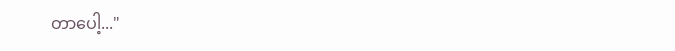တာပေါ့..."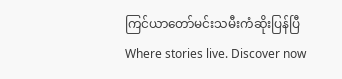ကြင်ယာတော်မင်းသမီးကံဆိုးပြန်ပြီWhere stories live. Discover now